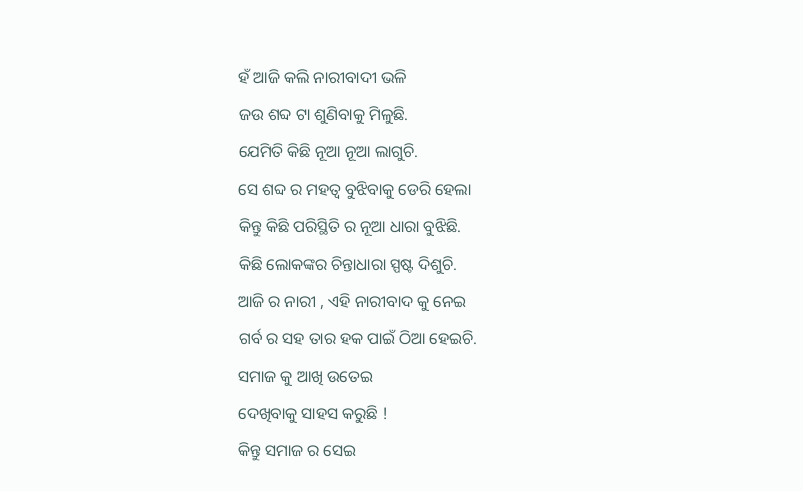ହଁ ଆଜି କଲି ନାରୀବାଦୀ ଭଳି
ଜଉ ଶବ୍ଦ ଟା ଶୁଣିବାକୁ ମିଳୁଛି.
ଯେମିତି କିଛି ନୂଆ ନୂଆ ଲାଗୁଚି.
ସେ ଶବ୍ଦ ର ମହତ୍ୱ ବୁଝିବାକୁ ଡେରି ହେଲା
କିନ୍ତୁ କିଛି ପରିସ୍ଥିତି ର ନୂଆ ଧାରା ବୁଝିଛି.
କିଛି ଲୋକଙ୍କର ଚିନ୍ତାଧାରା ସ୍ପଷ୍ଟ ଦିଶୁଚି.
ଆଜି ର ନାରୀ , ଏହି ନାରୀବାଦ କୁ ନେଇ
ଗର୍ବ ର ସହ ତାର ହକ ପାଇଁ ଠିଆ ହେଇଚି.
ସମାଜ କୁ ଆଖି ଉତେଇ
ଦେଖିବାକୁ ସାହସ କରୁଛି !
କିନ୍ତୁ ସମାଜ ର ସେଇ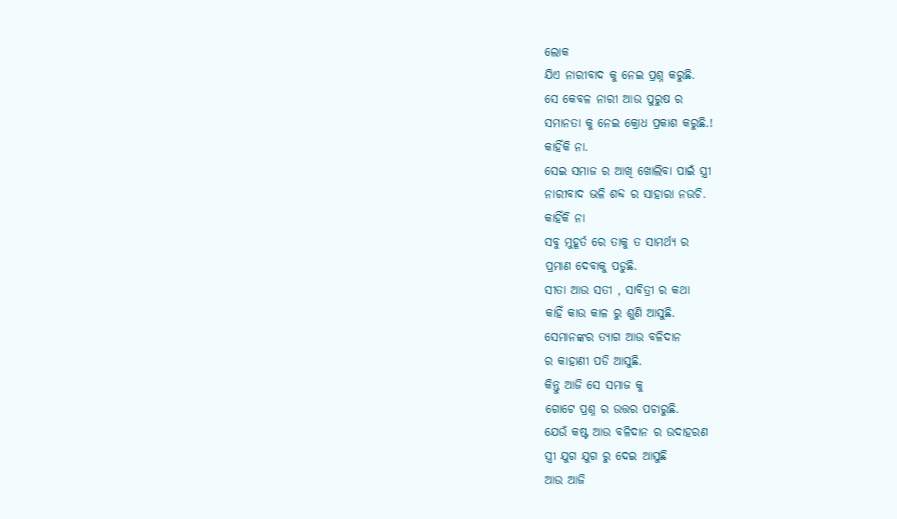ଲୋକ
ଯିଏ ନାରୀବାଦ କୁ ନେଇ ପ୍ରଶ୍ନ କରୁଛି.
ସେ କେବଳ ନାରୀ ଆଉ ପୁରୁଷ ର
ସମାନତା କୁ ନେଇ କ୍ରୋଧ ପ୍ରକାଶ କରୁଛି.!
କାହିଁକି ନା.
ସେଇ ସମାଜ ର ଆଖି ଖୋଲିବା ପାଇଁ ସ୍ତ୍ରୀ
ନାରୀବାଦ ଭଳି ଶବ୍ଦ ର ସାହାରା ନଉଚି.
କାହିଁକି ନା
ସବୁ ମୁହୂର୍ତ ରେ ତାକୁ ତ ସାମର୍ଥ୍ୟ ର
ପ୍ରମାଣ ଦେବାକୁ ପଡୁଛି.
ସୀତା ଆଉ ସତୀ , ସାବିତ୍ରୀ ର କଥା
କାହିଁ କାଉ କାଳ ରୁ ଶୁଣି ଆସୁଛି.
ସେମାନଙ୍କର ତ୍ୟାଗ ଆଉ ବଳିଦାନ
ର କାହାଣୀ ପଡି ଆସୁଛି.
କିନ୍ତୁ ଆଜି ସେ ସମାଜ କୁ
ଗୋଟେ ପ୍ରଶ୍ନ ର ଉତ୍ତର ପଚାରୁଛି.
ଯେଉଁ କଷ୍ଟ ଆଉ ବଳିଦାନ ର ଉଦାହରଣ
ସ୍ତ୍ରୀ ଯୁଗ ଯୁଗ ରୁ ଦେଇ ଆସୁଛି
ଆଉ ଆଜି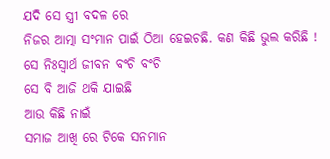ଯଦି ସେ ସ୍ତ୍ରୀ ବଦଳ ରେ
ନିଜର ଆତ୍ମା ସଂମାନ ପାଇଁ ଠିଆ ହେଇଚଛି. କଣ କିଛି ଭୁଲ କରିଛି !
ସେ ନିଃସ୍ୱାର୍ଥ ଜୀବନ ବଂଚି ବଂଚି
ସେ ବି ଆଜି ଥକି ଯାଇଛି
ଆଉ କିଛି ନାଇଁ
ସମାଜ ଆଖି ରେ ଟିକେ ସନମାନ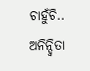ଚାହୁଁଚି..
ଅନିନ୍ଦ୍ୱିତା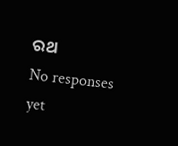ରଥ
No responses yet